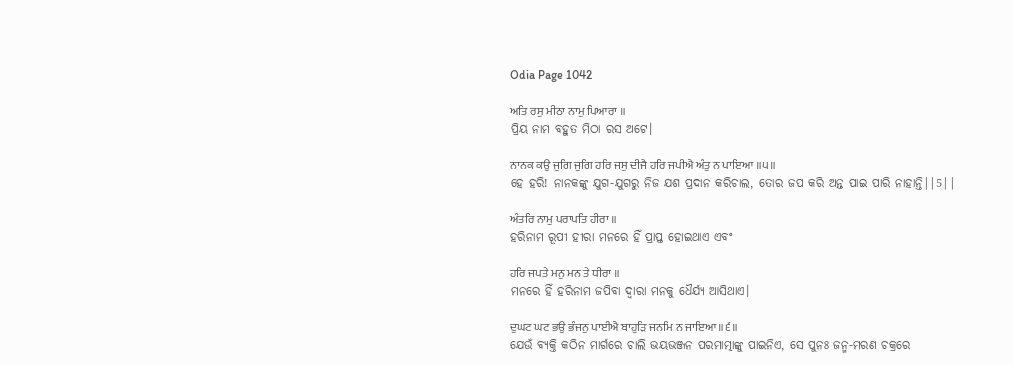Odia Page 1042

ਅਤਿ ਰਸੁ ਮੀਠਾ ਨਾਮੁ ਪਿਆਰਾ ॥
ପ୍ରିୟ ନାମ ବହୁତ ମିଠା ରସ ଅଟେ।

ਨਾਨਕ ਕਉ ਜੁਗਿ ਜੁਗਿ ਹਰਿ ਜਸੁ ਦੀਜੈ ਹਰਿ ਜਪੀਐ ਅੰਤੁ ਨ ਪਾਇਆ ॥੫॥
ହେ ହରି! ନାନକଙ୍କୁ ଯୁଗ-ଯୁଗରୁ ନିଜ ଯଶ ପ୍ରଦାନ କରିଚାଲ, ତୋର ଜପ କରି ଅନ୍ତ ପାଇ ପାରି ନାହାନ୍ତି||5||

ਅੰਤਰਿ ਨਾਮੁ ਪਰਾਪਤਿ ਹੀਰਾ ॥
ହରିନାମ ରୂପୀ ହୀରା ମନରେ ହିଁ ପ୍ରାପ୍ତ ହୋଇଥାଏ ଏବଂ

ਹਰਿ ਜਪਤੇ ਮਨੁ ਮਨ ਤੇ ਧੀਰਾ ॥
ମନରେ ହିଁ ହରିନାମ ଜପିବା ଦ୍ଵାରା ମନକୁ ଧୈର୍ଯ୍ୟ ଆସିଥାଏ।

ਦੁਘਟ ਘਟ ਭਉ ਭੰਜਨੁ ਪਾਈਐ ਬਾਹੁੜਿ ਜਨਮਿ ਨ ਜਾਇਆ ॥੬॥
ଯେଉଁ ବ୍ୟକ୍ତି କଠିନ ମାର୍ଗରେ ଚାଲି ଭୟଭଞ୍ଜନ ପରମାତ୍ମାଙ୍କୁ ପାଇନିଏ, ସେ ପୁନଃ ଜନ୍ମ-ମରଣ ଚକ୍ରରେ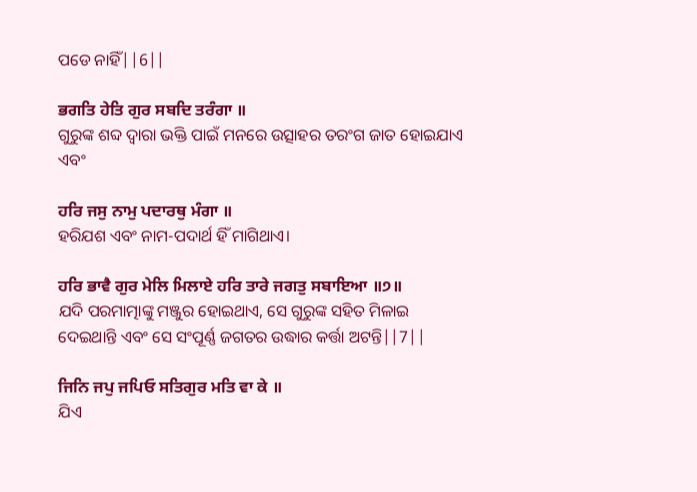ପଡେ ନାହିଁ||6||

ਭਗਤਿ ਹੇਤਿ ਗੁਰ ਸਬਦਿ ਤਰੰਗਾ ॥
ଗୁରୁଙ୍କ ଶବ୍ଦ ଦ୍ଵାରା ଭକ୍ତି ପାଇଁ ମନରେ ଉତ୍ସାହର ତରଂଗ ଜାତ ହୋଇଯାଏ ଏବଂ

ਹਰਿ ਜਸੁ ਨਾਮੁ ਪਦਾਰਥੁ ਮੰਗਾ ॥
ହରିଯଶ ଏବଂ ନାମ-ପଦାର୍ଥ ହିଁ ମାଗିଥାଏ।

ਹਰਿ ਭਾਵੈ ਗੁਰ ਮੇਲਿ ਮਿਲਾਏ ਹਰਿ ਤਾਰੇ ਜਗਤੁ ਸਬਾਇਆ ॥੭॥
ଯଦି ପରମାତ୍ମାଙ୍କୁ ମଞ୍ଜୁର ହୋଇଥାଏ, ସେ ଗୁରୁଙ୍କ ସହିତ ମିଳାଇ ଦେଇଥାନ୍ତି ଏବଂ ସେ ସଂପୂର୍ଣ୍ଣ ଜଗତର ଉଦ୍ଧାର କର୍ତ୍ତା ଅଟନ୍ତି||7||

ਜਿਨਿ ਜਪੁ ਜਪਿਓ ਸਤਿਗੁਰ ਮਤਿ ਵਾ ਕੇ ॥
ଯିଏ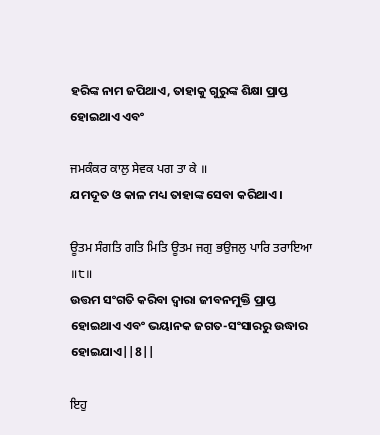ହରିଙ୍କ ନାମ ଜପିଥାଏ, ତାହାକୁ ଗୁରୁଙ୍କ ଶିକ୍ଷା ପ୍ରାପ୍ତ ହୋଇଥାଏ ଏବଂ

ਜਮਕੰਕਰ ਕਾਲੁ ਸੇਵਕ ਪਗ ਤਾ ਕੇ ॥
ଯମଦୂତ ଓ କାଳ ମଧ୍ୟ ତାହାଙ୍କ ସେବା କରିଥାଏ।

ਊਤਮ ਸੰਗਤਿ ਗਤਿ ਮਿਤਿ ਊਤਮ ਜਗੁ ਭਉਜਲੁ ਪਾਰਿ ਤਰਾਇਆ ॥੮॥
ଉତ୍ତମ ସଂଗତି କରିବା ଦ୍ଵାରା ଜୀବନମୁକ୍ତି ପ୍ରାପ୍ତ ହୋଇଥାଏ ଏବଂ ଭୟାନକ ଜଗତ-ସଂସାରରୁ ଉଦ୍ଧାର ହୋଇଯାଏ||8||

ਇਹੁ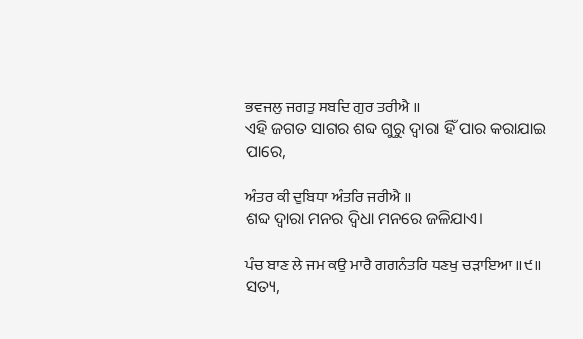ਭਵਜਲੁ ਜਗਤੁ ਸਬਦਿ ਗੁਰ ਤਰੀਐ ॥
ଏହି ଜଗତ ସାଗର ଶବ୍ଦ ଗୁରୁ ଦ୍ଵାରା ହିଁ ପାର କରାଯାଇ ପାରେ,

ਅੰਤਰ ਕੀ ਦੁਬਿਧਾ ਅੰਤਰਿ ਜਰੀਐ ॥
ଶବ୍ଦ ଦ୍ଵାରା ମନର ଦ୍ଵିଧା ମନରେ ଜଳିଯାଏ।

ਪੰਚ ਬਾਣ ਲੇ ਜਮ ਕਉ ਮਾਰੈ ਗਗਨੰਤਰਿ ਧਣਖੁ ਚੜਾਇਆ ॥੯॥
ସତ୍ୟ,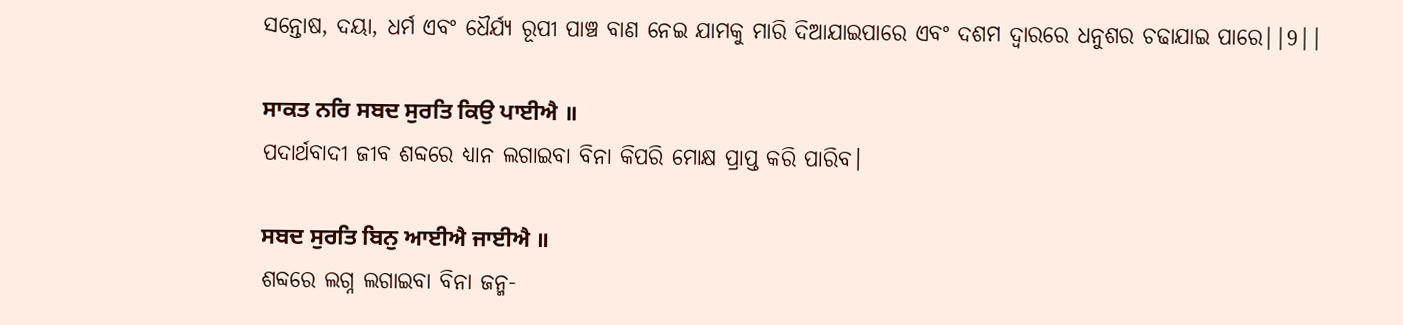ସନ୍ତୋଷ, ଦୟା, ଧର୍ମ ଏବଂ ଧୈର୍ଯ୍ୟ ରୂପୀ ପାଞ୍ଚ ବାଣ ନେଇ ଯାମକୁ ମାରି ଦିଆଯାଇପାରେ ଏବଂ ଦଶମ ଦ୍ଵାରରେ ଧନୁଶର ଚଢାଯାଇ ପାରେ||9||

ਸਾਕਤ ਨਰਿ ਸਬਦ ਸੁਰਤਿ ਕਿਉ ਪਾਈਐ ॥
ପଦାର୍ଥବାଦୀ ଜୀବ ଶବ୍ଦରେ ଧ୍ୟାନ ଲଗାଇବା ବିନା କିପରି ମୋକ୍ଷ ପ୍ରାପ୍ତ କରି ପାରିବ।

ਸਬਦ ਸੁਰਤਿ ਬਿਨੁ ਆਈਐ ਜਾਈਐ ॥
ଶବ୍ଦରେ ଲଗ୍ନ ଲଗାଇବା ବିନା ଜନ୍ମ-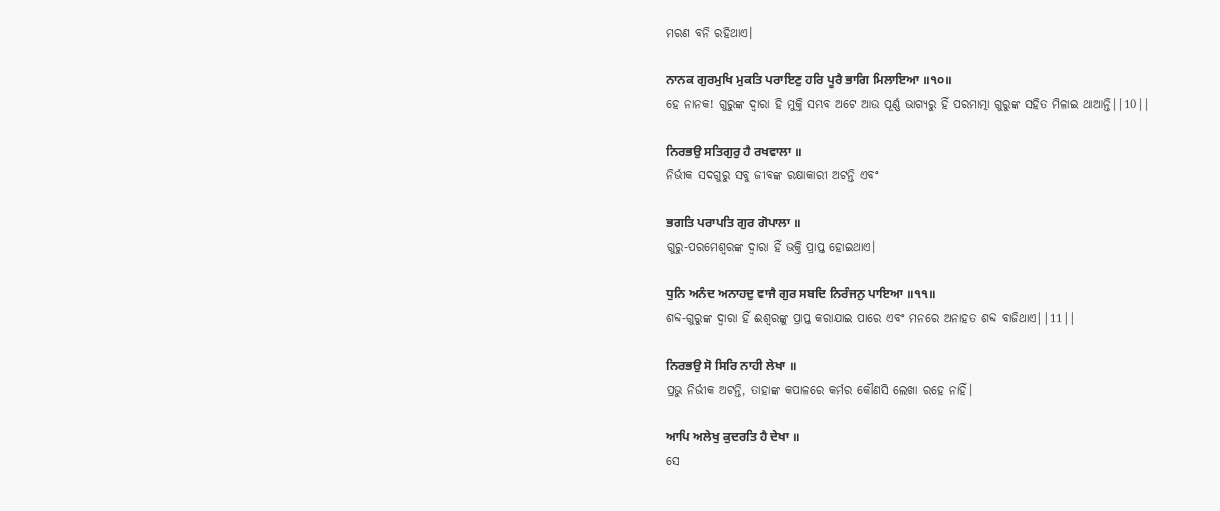ମରଣ ବନି ରହିଥାଏ।

ਨਾਨਕ ਗੁਰਮੁਖਿ ਮੁਕਤਿ ਪਰਾਇਣੁ ਹਰਿ ਪੂਰੈ ਭਾਗਿ ਮਿਲਾਇਆ ॥੧੦॥
ହେ ନାନକ! ଗୁରୁଙ୍କ ଦ୍ଵାରା ହି ମୁକ୍ତି ସମ୍ଭବ ଅଟେ ଆଉ ପୂର୍ଣ୍ଣ ଭାଗ୍ୟରୁ ହିଁ ପରମାତ୍ମା ଗୁରୁଙ୍କ ସହିତ ମିଳାଇ ଥାଆନ୍ତି||10||

ਨਿਰਭਉ ਸਤਿਗੁਰੁ ਹੈ ਰਖਵਾਲਾ ॥
ନିର୍ଭୀକ ସଦଗୁରୁ ସବୁ ଜୀବଙ୍କ ରକ୍ଷାକାରୀ ଅଟନ୍ତି ଏବଂ

ਭਗਤਿ ਪਰਾਪਤਿ ਗੁਰ ਗੋਪਾਲਾ ॥
ଗୁରୁ-ପରମେଶ୍ଵରଙ୍କ ଦ୍ଵାରା ହିଁ ଭକ୍ତି ପ୍ରାପ୍ତ ହୋଇଥାଏ।

ਧੁਨਿ ਅਨੰਦ ਅਨਾਹਦੁ ਵਾਜੈ ਗੁਰ ਸਬਦਿ ਨਿਰੰਜਨੁ ਪਾਇਆ ॥੧੧॥
ଶବ୍ଦ-ଗୁରୁଙ୍କ ଦ୍ଵାରା ହିଁ ଈଶ୍ଵରଙ୍କୁ ପ୍ରାପ୍ତ କରାଯାଇ ପାରେ ଏବଂ ମନରେ ଅନାହତ ଶବ୍ଦ ବାଜିଥାଏ||11||

ਨਿਰਭਉ ਸੋ ਸਿਰਿ ਨਾਹੀ ਲੇਖਾ ॥
ପ୍ରଭୁ ନିର୍ଭୀକ ଅଟନ୍ତି, ତାହାଙ୍କ କପାଳରେ କର୍ମର କୌଣସି ଲେଖା ରହେ ନାହିଁ।

ਆਪਿ ਅਲੇਖੁ ਕੁਦਰਤਿ ਹੈ ਦੇਖਾ ॥
ସେ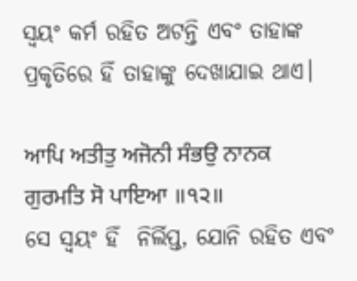ସ୍ଵୟଂ କର୍ମ ରହିତ ଅଟନ୍ତି ଏବଂ ତାହାଙ୍କ ପ୍ରକୃତିରେ ହିଁ ତାହାଙ୍କୁ ଦେଖାଯାଇ ଥାଏ।

ਆਪਿ ਅਤੀਤੁ ਅਜੋਨੀ ਸੰਭਉ ਨਾਨਕ ਗੁਰਮਤਿ ਸੋ ਪਾਇਆ ॥੧੨॥
ସେ ସ୍ଵୟଂ ହିଁ  ନିର୍ଲିପ୍ତ, ଯୋନି ରହିତ ଏବଂ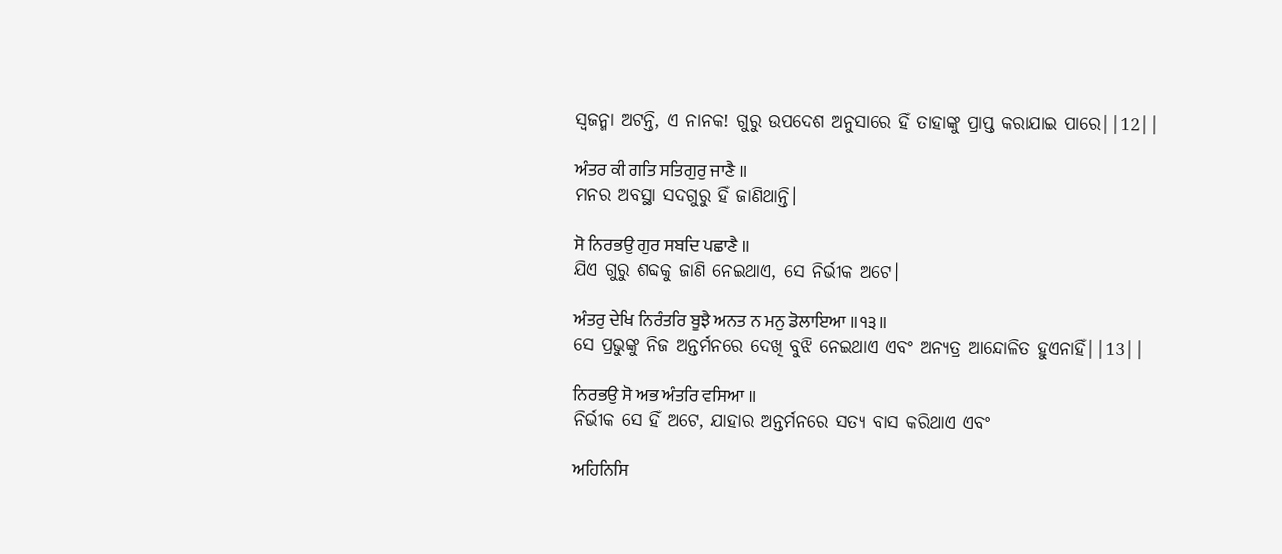ସ୍ଵଜନ୍ମା ଅଟନ୍ତି, ଏ ନାନକ! ଗୁରୁ ଉପଦେଶ ଅନୁସାରେ ହିଁ ତାହାଙ୍କୁ ପ୍ରାପ୍ତ କରାଯାଇ ପାରେ||12||

ਅੰਤਰ ਕੀ ਗਤਿ ਸਤਿਗੁਰੁ ਜਾਣੈ ॥
ମନର ଅବସ୍ଥା ସଦଗୁରୁ ହିଁ ଜାଣିଥାନ୍ତି।

ਸੋ ਨਿਰਭਉ ਗੁਰ ਸਬਦਿ ਪਛਾਣੈ ॥
ଯିଏ ଗୁରୁ ଶବ୍ଦକୁ ଜାଣି ନେଇଥାଏ, ସେ ନିର୍ଭୀକ ଅଟେ।

ਅੰਤਰੁ ਦੇਖਿ ਨਿਰੰਤਰਿ ਬੂਝੈ ਅਨਤ ਨ ਮਨੁ ਡੋਲਾਇਆ ॥੧੩॥
ସେ ପ୍ରଭୁଙ୍କୁ ନିଜ ଅନ୍ତର୍ମନରେ ଦେଖି ବୁଝି ନେଇଥାଏ ଏବଂ ଅନ୍ୟତ୍ର ଆନ୍ଦୋଳିତ ହୁଏନାହିଁ||13||

ਨਿਰਭਉ ਸੋ ਅਭ ਅੰਤਰਿ ਵਸਿਆ ॥
ନିର୍ଭୀକ ସେ ହିଁ ଅଟେ, ଯାହାର ଅନ୍ତର୍ମନରେ ସତ୍ୟ ବାସ କରିଥାଏ ଏବଂ

ਅਹਿਨਿਸਿ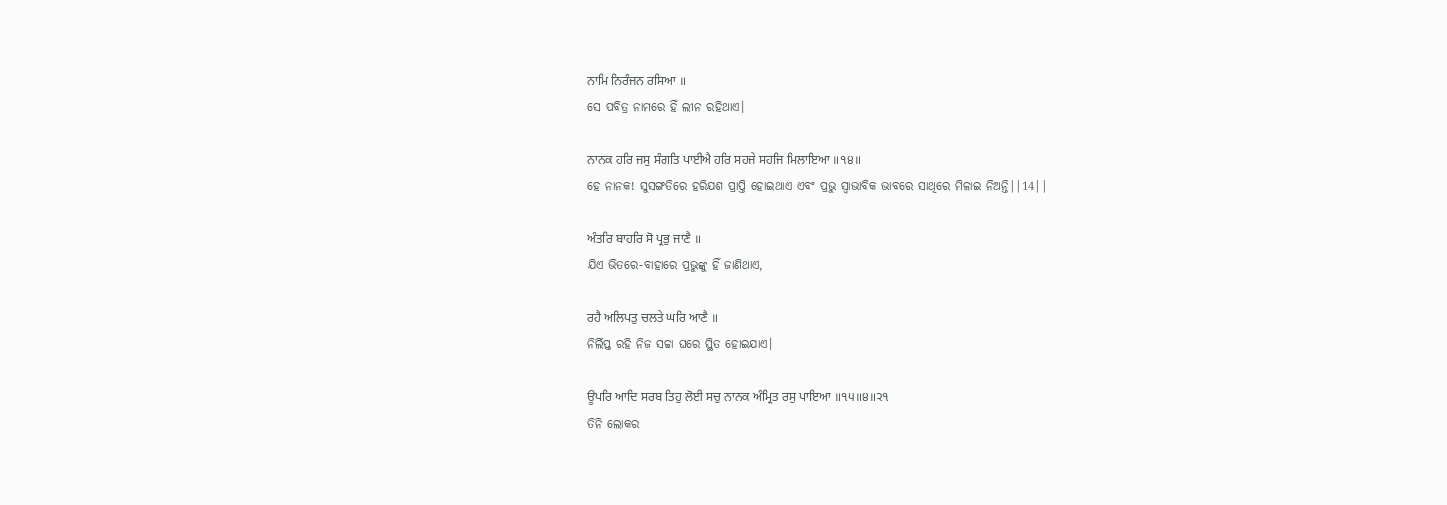ਨਾਮਿ ਨਿਰੰਜਨ ਰਸਿਆ ॥
ସେ ପବିତ୍ର ନାମରେ ହିଁ ଲୀନ ରହିଥାଏ।

ਨਾਨਕ ਹਰਿ ਜਸੁ ਸੰਗਤਿ ਪਾਈਐ ਹਰਿ ਸਹਜੇ ਸਹਜਿ ਮਿਲਾਇਆ ॥੧੪॥
ହେ ନାନକ! ସୁସଙ୍ଗତିରେ ହରିଯଶ ପ୍ରାପ୍ତି ହୋଇଥାଏ ଏବଂ ପ୍ରଭୁ ସ୍ଵାଭାବିକ ଭାବରେ ସାଥିରେ ମିଳାଇ ନିଅନ୍ତି||14||

ਅੰਤਰਿ ਬਾਹਰਿ ਸੋ ਪ੍ਰਭੁ ਜਾਣੈ ॥
ଯିଏ ଭିତରେ-ବାହାରେ ପ୍ରଭୁଙ୍କୁ ହିଁ ଜାଣିଥାଏ,

ਰਹੈ ਅਲਿਪਤੁ ਚਲਤੇ ਘਰਿ ਆਣੈ ॥
ନିର୍ଲିପ୍ତ ରହି ନିଜ ସଚ୍ଚା ଘରେ ସ୍ଥିତ ହୋଇଯାଏ।

ਊਪਰਿ ਆਦਿ ਸਰਬ ਤਿਹੁ ਲੋਈ ਸਚੁ ਨਾਨਕ ਅੰਮ੍ਰਿਤ ਰਸੁ ਪਾਇਆ ॥੧੫॥੪॥੨੧
ତିନି ଲୋକର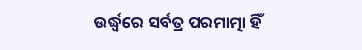ଉର୍ଦ୍ଧ୍ଵରେ ସର୍ବତ୍ର ପରମାତ୍ମା ହିଁ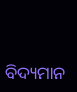ବିଦ୍ୟମାନ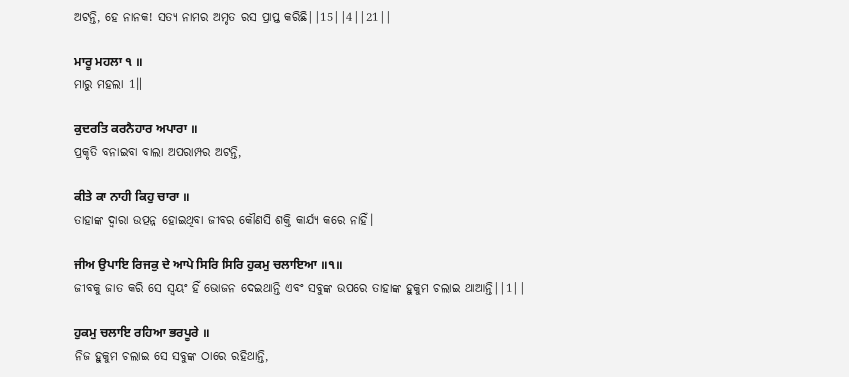ଅଟନ୍ତି, ହେ ନାନକ! ସତ୍ୟ ନାମର ଅମୃତ ରସ ପ୍ରାପ୍ତ କରିଛି||15||4||21||

ਮਾਰੂ ਮਹਲਾ ੧ ॥
ମାରୁ ମହଲା 1॥

ਕੁਦਰਤਿ ਕਰਨੈਹਾਰ ਅਪਾਰਾ ॥
ପ୍ରକୃତି ବନାଇବା ବାଲା ଅପରାମ୍ପର ଅଟନ୍ତି,

ਕੀਤੇ ਕਾ ਨਾਹੀ ਕਿਹੁ ਚਾਰਾ ॥
ତାହାଙ୍କ ଦ୍ଵାରା ଉତ୍ପନ୍ନ ହୋଇଥିବା ଜୀବର କୌଣସି ଶକ୍ତି କାର୍ଯ୍ୟ କରେ ନାହିଁ।

ਜੀਅ ਉਪਾਇ ਰਿਜਕੁ ਦੇ ਆਪੇ ਸਿਰਿ ਸਿਰਿ ਹੁਕਮੁ ਚਲਾਇਆ ॥੧॥
ଜୀବକୁ ଜାତ କରି ସେ ସ୍ଵୟଂ ହିଁ ଭୋଜନ ଦେଇଥାନ୍ତି ଏବଂ ସବୁଙ୍କ ଉପରେ ତାହାଙ୍କ ହୁକୁମ ଚଲାଇ ଥାଆନ୍ତି||1||

ਹੁਕਮੁ ਚਲਾਇ ਰਹਿਆ ਭਰਪੂਰੇ ॥
ନିଜ ହୁକୁମ ଚଲାଇ ସେ ସବୁଙ୍କ ଠାରେ ରହିଥାନ୍ତି,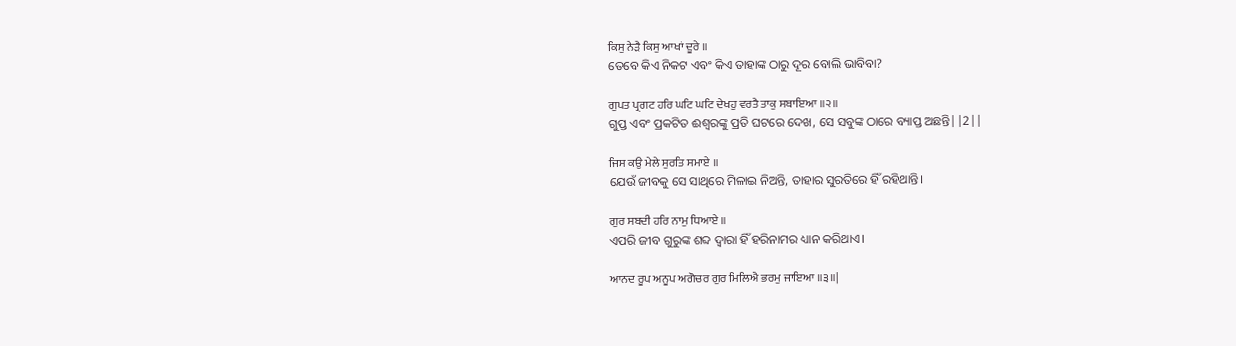ਕਿਸੁ ਨੇੜੈ ਕਿਸੁ ਆਖਾਂ ਦੂਰੇ ॥
ତେବେ କିଏ ନିକଟ ଏବଂ କିଏ ତାହାଙ୍କ ଠାରୁ ଦୂର ବୋଲି ଭାବିବା?

ਗੁਪਤ ਪ੍ਰਗਟ ਹਰਿ ਘਟਿ ਘਟਿ ਦੇਖਹੁ ਵਰਤੈ ਤਾਕੁ ਸਬਾਇਆ ॥੨॥
ଗୁପ୍ତ ଏବଂ ପ୍ରକଟିତ ଈଶ୍ଵରଙ୍କୁ ପ୍ରତି ଘଟରେ ଦେଖ, ସେ ସବୁଙ୍କ ଠାରେ ବ୍ୟାପ୍ତ ଅଛନ୍ତି||2||

ਜਿਸ ਕਉ ਮੇਲੇ ਸੁਰਤਿ ਸਮਾਏ ॥
ଯେଉଁ ଜୀବକୁ ସେ ସାଥିରେ ମିଳାଇ ନିଅନ୍ତି, ତାହାର ସୁରତିରେ ହିଁ ରହିଥାନ୍ତି।

ਗੁਰ ਸਬਦੀ ਹਰਿ ਨਾਮੁ ਧਿਆਏ ॥
ଏପରି ଜୀବ ଗୁରୁଙ୍କ ଶବ୍ଦ ଦ୍ଵାରା ହିଁ ହରିନାମର ଧ୍ୟାନ କରିଥାଏ।

ਆਨਦ ਰੂਪ ਅਨੂਪ ਅਗੋਚਰ ਗੁਰ ਮਿਲਿਐ ਭਰਮੁ ਜਾਇਆ ॥੩॥|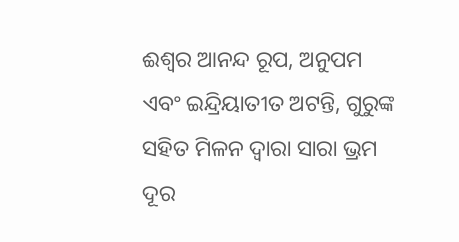ଈଶ୍ଵର ଆନନ୍ଦ ରୂପ, ଅନୁପମ ଏବଂ ଇନ୍ଦ୍ରିୟାତୀତ ଅଟନ୍ତି, ଗୁରୁଙ୍କ ସହିତ ମିଳନ ଦ୍ଵାରା ସାରା ଭ୍ରମ ଦୂର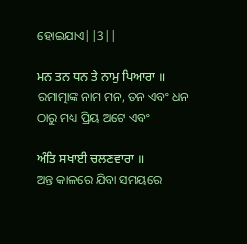ହୋଇଯାଏ||3||

ਮਨ ਤਨ ਧਨ ਤੇ ਨਾਮੁ ਪਿਆਰਾ ॥
ରମାତ୍ମାଙ୍କ ନାମ ମନ, ତନ ଏବଂ ଧନ ଠାରୁ ମଧ୍ୟ ପ୍ରିୟ ଅଟେ ଏବଂ

ਅੰਤਿ ਸਖਾਈ ਚਲਣਵਾਰਾ ॥
ଅନ୍ତ କାଳରେ ଯିବା ସମୟରେ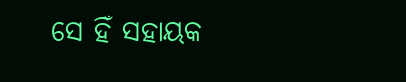ସେ ହିଁ ସହାୟକ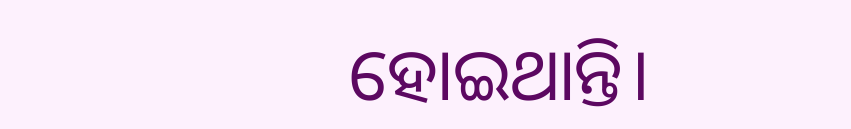ହୋଇଥାନ୍ତି।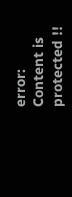error: Content is protected !!